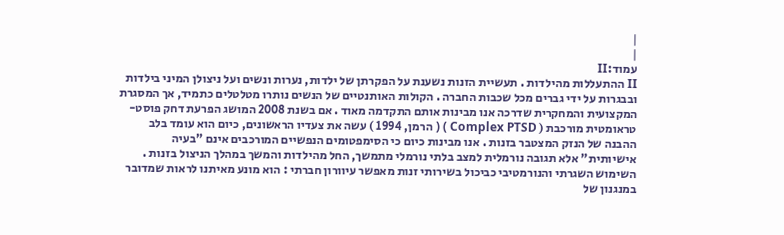|
|
עמוד:II
II ההתעללות מהילדות . תעשיית הזנות נשענת על הפקרתן של ילדות, נערות ונשים ועל ניצולן המיני בילדות ובבגרות על ידי גברים מכל שכבות החברה . הקולות האותנטיים של הנשים נותרו מטלטלים כתמיד, אך המסגרת המקצועית והמחקרית שדרכה אנו מבינות אותם התקדמה מאוד . אם בשנת 2008 המושג הפרעת דחק פוסט-טראומטית מורכבת ( Complex PTSD ) ( הרמן, 1994 ) עשה את צעדיו הראשונים, כיום הוא עומד בלב ההבנה של הנזק המצטבר בזנות . אנו מבינות כיום כי הסימפטומים הנפשיים המורכבים אינם "בעיה אישיותית" אלא תגובה נורמלית למצב בלתי נורמלי מתמשך, החל מהילדות והמשך במהלך הניצול בזנות . השימוש השגרתי והנורמטיבי כביכול בשירותי זנות מאפשר עיוורון חברתי : הוא מונע מאיתנו לראות שמדובר במנגנון של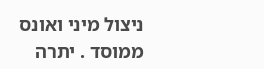ניצול מיני ואונס ממוסד . יתרה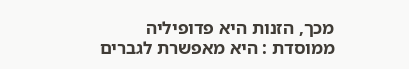מכך, הזנות היא פדופיליה ממוסדת : היא מאפשרת לגברים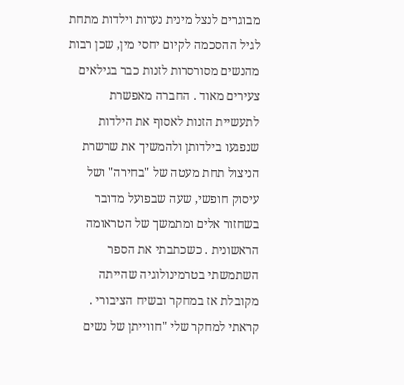מבוגרים לנצל מינית נערות וילדות מתחת לגיל ההסכמה לקיום יחסי מין, שכן רבות מהנשים מסורסרות לזנות כבר בגילאים צעירים מאוד . החברה מאפשרת לתעשיית הזנות לאסוף את הילדות שנפגעו בילדותן ולהמשיך את שרשרת הניצול תחת מעטה של "בחירה" ושל עיסוק חופשי, שעה שבפועל מדובר בשחזור אלים ומתמשך של הטראומה הראשונית . כשכתבתי את הספר השתמשתי בטרמינולוגיה שהייתה מקובלת אז במחקר ובשיח הציבורי . קראתי למחקר שלי "חווייתן של נשים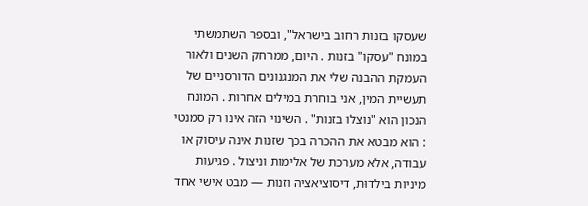שעסקו בזנות רחוב בישראל", ובספר השתמשתי במונח "עסקו" בזנות . היום, ממרחק השנים ולאור העמקת ההבנה שלי את המנגנונים הדורסניים של תעשיית המין, אני בוחרת במילים אחרות . המונח הנכון הוא "נוצלו בזנות" . השינוי הזה אינו רק סמנטי : הוא מבטא את ההכרה בכך שזנות אינה עיסוק או עבודה, אלא מערכת של אלימות וניצול . פגיעות מיניות בילדוּת, דיסוציאציה וזנות — מבט אישי אחד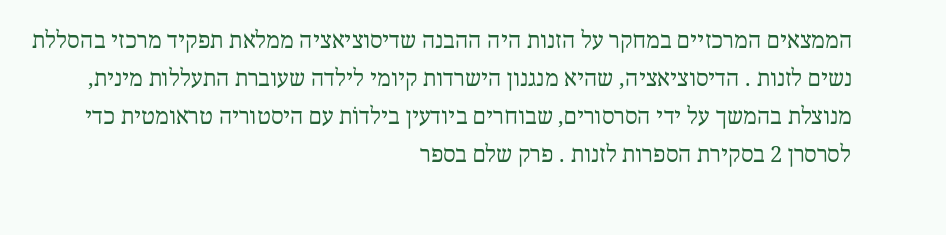הממצאים המרכזיים במחקר על הזנות היה ההבנה שדיסוציאציה ממלאת תפקיד מרכזי בהסללת נשים לזנות . הדיסוציאציה, שהיא מנגנון הישרדות קיומי לילדה שעוברת התעללות מינית, מנוצלת בהמשך על ידי הסרסורים, שבוחרים ביודעין בילדוֹת עם היסטוריה טראומטית כדי לסרסרן 2 בסקירת הספרות לזנות . פרק שלם בספר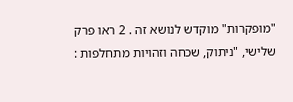"מופקרות" מוקדש לנושא זה . 2 ראו פרק שלישי, "ניתוק, שכחה וזהויות מתחלפות :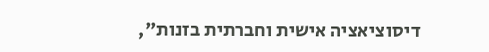דיסוציאציה אישית וחברתית בזנות",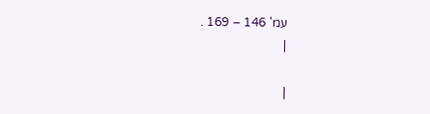עמ' 146 – 169 .
|

|